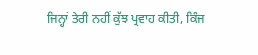ਜਿਨ੍ਹਾਂ ਤੇਰੀ ਨਹੀਂ ਕੁੱਝ ਪ੍ਰਵਾਹ ਕੀਤੀ, ਕਿੰਜ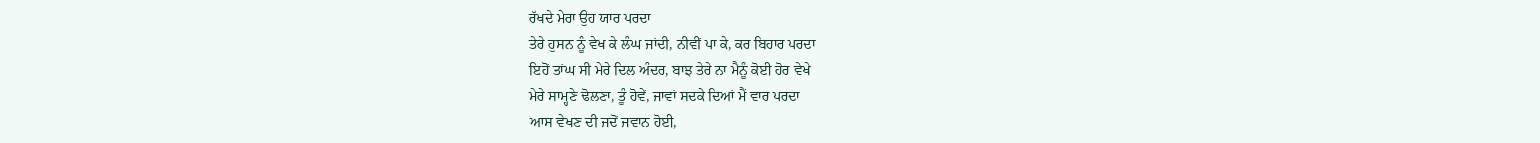ਰੱਖਦੇ ਮੇਰਾ ਉਹ ਯਾਰ ਪਰਦਾ
ਤੇਰੇ ਹੁਸਨ ਨੂੰ ਵੇਖ ਕੇ ਲੰਘ ਜਾਂਦੀ, ਨੀਵੀਂ ਪਾ ਕੇ, ਕਰ ਬਿਹਾਰ ਪਰਦਾ
ਇਹੋਂ ਤਾਂਘ ਸੀ ਮੇਰੇ ਦਿਲ ਅੰਦਰ, ਬਾਝ ਤੇਰੇ ਨਾ ਮੈਨੂੰ ਕੋਈ ਹੋਰ ਵੇਖੇ
ਮੇਰੇ ਸਾਮ੍ਹਣੇ ਢੋਲਣਾ, ਤੂੰ ਹੋਵੇਂ, ਜਾਵਾਂ ਸਦਕੇ ਦਿਆਂ ਮੈਂ ਵਾਰ ਪਰਦਾ
ਆਸ ਵੇਖਣ ਦੀ ਜਦੋਂ ਜਵਾਨ ਹੋਈ,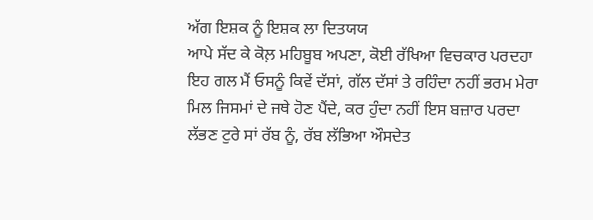ਅੱਗ ਇਸ਼ਕ ਨੂੰ ਇਸ਼ਕ ਲਾ ਦਿਤਯਯ
ਆਪੇ ਸੱਦ ਕੇ ਕੋਲ਼ ਮਹਿਬੂਬ ਅਪਣਾ, ਕੋਈ ਰੱਖਿਆ ਵਿਚਕਾਰ ਪਰਦਹਾ
ਇਹ ਗਲ ਮੈਂ ਓਸਨੂੰ ਕਿਵੇਂ ਦੱਸਾਂ, ਗੱਲ ਦੱਸਾਂ ਤੇ ਰਹਿੰਦਾ ਨਹੀਂ ਭਰਮ ਮੇਰਾ
ਮਿਲ ਜਿਸਮਾਂ ਦੇ ਜਥੇ ਹੋਣ ਪੈਂਦੇ, ਕਰ ਹੁੰਦਾ ਨਹੀਂ ਇਸ ਬਜ਼ਾਰ ਪਰਦਾ
ਲੱਭਣ ਟੁਰੇ ਸਾਂ ਰੱਬ ਨੂੰ, ਰੱਬ ਲੱਭਿਆ ਔਸਦੇਤ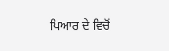ਪਿਆਰ ਦੇ ਵਿਚੋਂ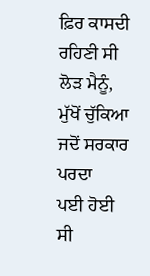ਫ਼ਿਰ ਕਾਸਦੀ ਰਹਿਣੀ ਸੀ ਲੋੜ ਮੈਨੂੰ, ਮੁੱਖੋਂ ਚੁੱਕਿਆ ਜਦੋਂ ਸਰਕਾਰ ਪਰਦਾ
ਪਈ ਹੋਈ ਸੀ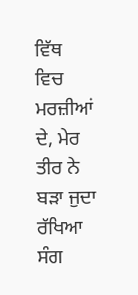ਵਿੱਥ ਵਿਚ ਮਰਜ਼ੀਆਂ ਦੇ, ਮੇਰ ਤੀਰ ਨੇ ਬੜਾ ਜੁਦਾ ਰੱਖਿਆ
ਸੰਗ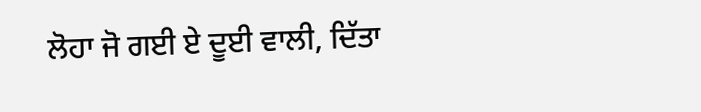ਲੋਹਾ ਜੋ ਗਈ ਏ ਦੂਈ ਵਾਲੀ, ਦਿੱਤਾ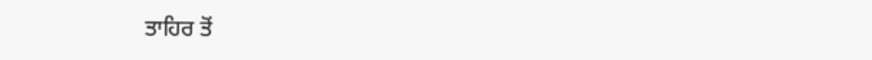ਤਾਹਿਰ ਤੋਂ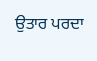ਉਤਾਰ ਪਰਦਾ